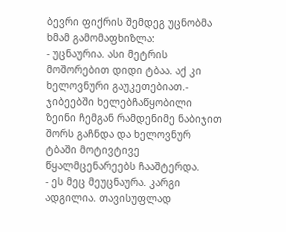ბევრი ფიქრის შემდეგ უცნობმა ხმამ გამომაფხიზლა:
- უცნაურია. ასი მეტრის მოშორებით დიდი ტბაა. აქ კი ხელოვნური გაუკეთებიათ.- ჯიბეებში ხელებჩაწყობილი ზეინი ჩემგან რამდენიმე ნაბიჯით შორს გაჩნდა და ხელოვნურ ტბაში მოტივტივე წყალმცენარეებს ჩააშტერდა.
- ეს მეც მეუცნაურა. კარგი ადგილია. თავისუფლად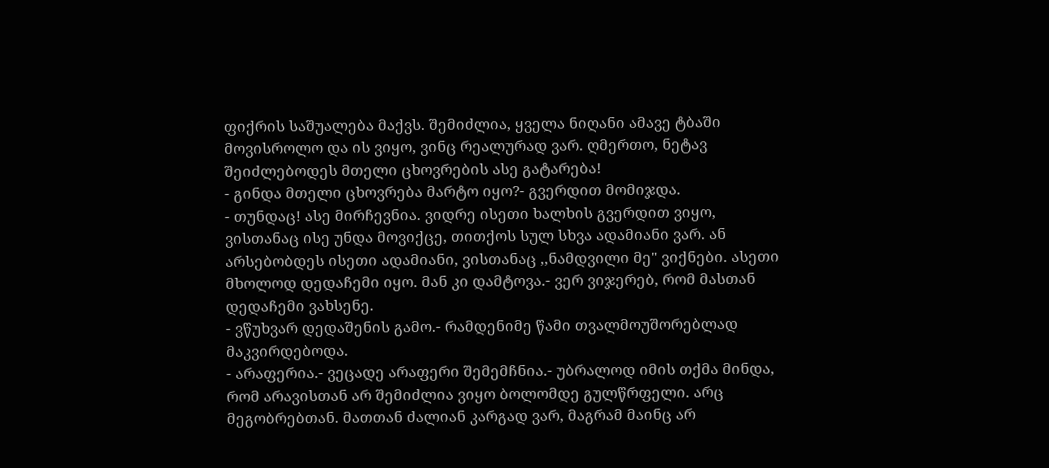ფიქრის საშუალება მაქვს. შემიძლია, ყველა ნიღანი ამავე ტბაში მოვისროლო და ის ვიყო, ვინც რეალურად ვარ. ღმერთო, ნეტავ შეიძლებოდეს მთელი ცხოვრების ასე გატარება!
- გინდა მთელი ცხოვრება მარტო იყო?- გვერდით მომიჯდა.
- თუნდაც! ასე მირჩევნია. ვიდრე ისეთი ხალხის გვერდით ვიყო, ვისთანაც ისე უნდა მოვიქცე, თითქოს სულ სხვა ადამიანი ვარ. ან არსებობდეს ისეთი ადამიანი, ვისთანაც ,,ნამდვილი მე" ვიქნები. ასეთი მხოლოდ დედაჩემი იყო. მან კი დამტოვა.- ვერ ვიჯერებ, რომ მასთან დედაჩემი ვახსენე.
- ვწუხვარ დედაშენის გამო.- რამდენიმე წამი თვალმოუშორებლად მაკვირდებოდა.
- არაფერია.- ვეცადე არაფერი შემემჩნია.- უბრალოდ იმის თქმა მინდა, რომ არავისთან არ შემიძლია ვიყო ბოლომდე გულწრფელი. არც მეგობრებთან. მათთან ძალიან კარგად ვარ, მაგრამ მაინც არ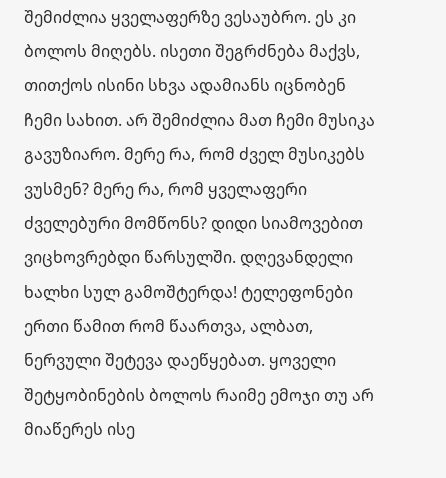შემიძლია ყველაფერზე ვესაუბრო. ეს კი ბოლოს მიღებს. ისეთი შეგრძნება მაქვს, თითქოს ისინი სხვა ადამიანს იცნობენ ჩემი სახით. არ შემიძლია მათ ჩემი მუსიკა გავუზიარო. მერე რა, რომ ძველ მუსიკებს ვუსმენ? მერე რა, რომ ყველაფერი ძველებური მომწონს? დიდი სიამოვებით ვიცხოვრებდი წარსულში. დღევანდელი ხალხი სულ გამოშტერდა! ტელეფონები ერთი წამით რომ წაართვა, ალბათ, ნერვული შეტევა დაეწყებათ. ყოველი შეტყობინების ბოლოს რაიმე ემოჯი თუ არ მიაწერეს ისე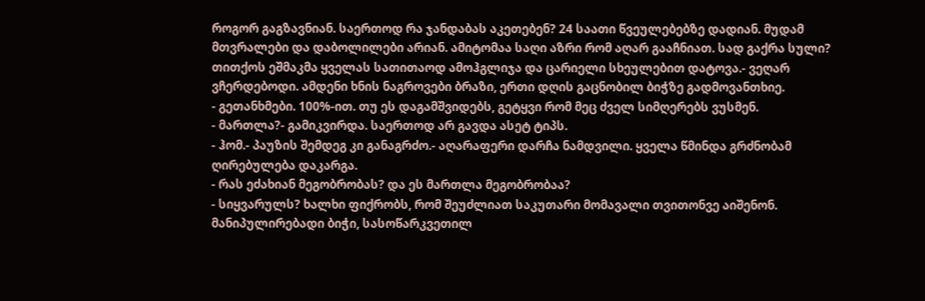როგორ გაგზავნიან. საერთოდ რა ჯანდაბას აკეთებენ? 24 საათი წვეულებებზე დადიან. მუდამ მთვრალები და დაბოლილები არიან. ამიტომაა საღი აზრი რომ აღარ გააჩნიათ. სად გაქრა სული? თითქოს ეშმაკმა ყველას სათითაოდ ამოჰგლიჯა და ცარიელი სხეულებით დატოვა.- ვეღარ ვჩერდებოდი. ამდენი ხნის ნაგროვები ბრაზი, ერთი დღის გაცნობილ ბიჭზე გადმოვანთხიე.
- გეთანხმები. 100%-ით. თუ ეს დაგამშვიდებს, გეტყვი რომ მეც ძველ სიმღერებს ვუსმენ.
- მართლა?- გამიკვირდა. საერთოდ არ გავდა ასეტ ტიპს.
- ჰომ.- პაუზის შემდეგ კი განაგრძო.- აღარაფერი დარჩა ნამდვილი. ყველა წმინდა გრძნობამ ღირებულება დაკარგა.
- რას ეძახიან მეგობრობას? და ეს მართლა მეგობრობაა?
- სიყვარულს? ხალხი ფიქრობს, რომ შეუძლიათ საკუთარი მომავალი თვითონვე აიშენონ. მანიპულირებადი ბიჭი, სასოწარკვეთილ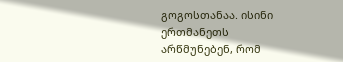გოგოსთანაა. ისინი ერთმანეთს არწმუნებენ, რომ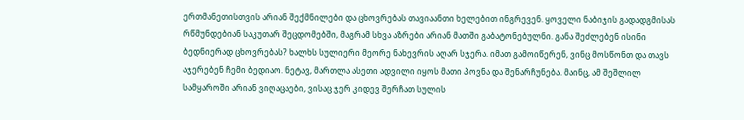ერთმანეთისთვის არიან შექმნილები და ცხოვრებას თავიაანთი ხელებით ინგრევენ. ყოველი ნაბიჯის გადადგმისას რწმუნდებიან საკუთარ შეცდომებში, მაგრამ სხვა აზრები არიან მათში გაბატონებულნი. განა შეძლებენ ისინი ბედნიერად ცხოვრებას? ხალხს სულიერი მეორე ნახევრის აღარ სჯერა. იმათ გამოიწერენ, ვინც მოსწონთ და თავს აჯერებენ ჩემი ბედიაო. ნეტავ, მართლა ასეთი ადვილი იყოს მათი პოვნა და შენარჩუნება. მაინც, ამ შეშლილ სამყაროში არიან ვიღაცაები, ვისაც ჯერ კიდევ შერჩათ სულის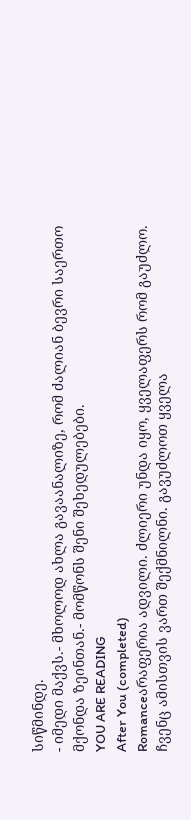სიწმინდე.
- იმედი მაქვს.- მხოლოდ ახლა გავაანალიზე, რომ ძალიან ბევრი საერთო მქონდა ზეინთან.- მომწონს შენი შეხედულებები.
YOU ARE READING
After You (completed)
Romanceარაფერია ადვილი. ძლიერი უნდა იყო, ყველაფერს რომ გაუძლო. ჩვენც ამისთვის ვართ შექმნილნი. გავუძლოთ ყველა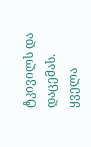ტკივილს და დაცემას. ყველა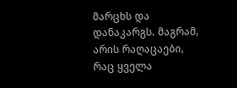მარცხს და დანაკარგს. მაგრამ, არის რაღაცაები, რაც ყველა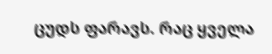ცუდს ფარავს. რაც ყველა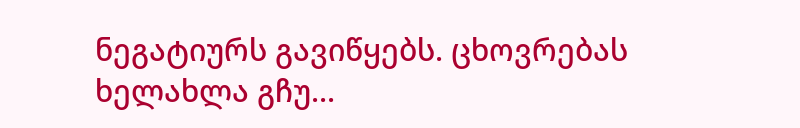ნეგატიურს გავიწყებს. ცხოვრებას ხელახლა გჩუ...